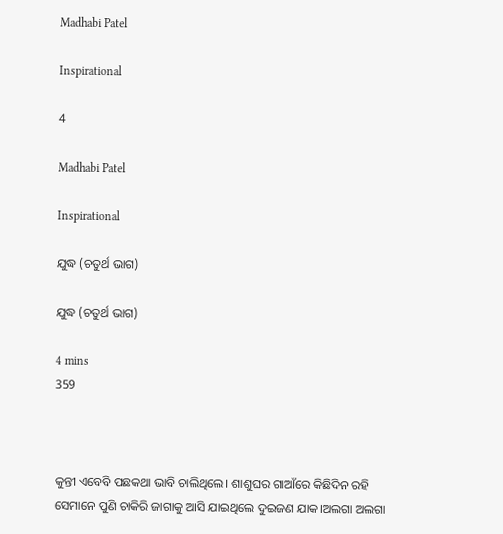Madhabi Patel

Inspirational

4

Madhabi Patel

Inspirational

ଯୁଦ୍ଧ (ଚତୁର୍ଥ ଭାଗ)

ଯୁଦ୍ଧ (ଚତୁର୍ଥ ଭାଗ)

4 mins
359



କୁନ୍ତୀ ଏବେବି ପଛକଥା ଭାବି ଚାଲିଥିଲେ। ଶାଶୁଘର ଗାଆଁରେ କିଛିଦିନ ରହି ସେମାନେ ପୁଣି ଚାକିରି ଜାଗାକୁ ଆସି ଯାଇଥିଲେ ଦୁଇଜଣ ଯାକ।ଅଲଗା ଅଲଗା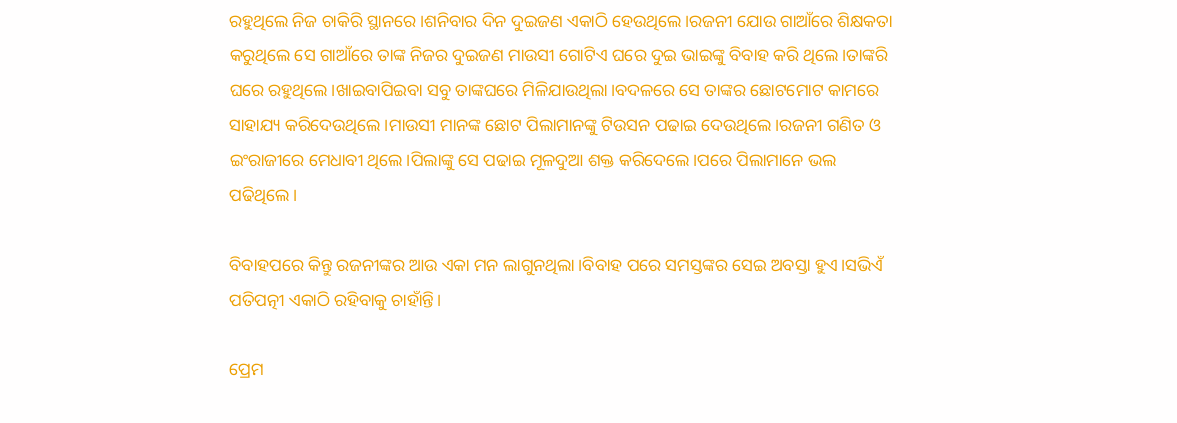ରହୁଥିଲେ ନିଜ ଚାକିରି ସ୍ଥାନରେ।ଶନିବାର ଦିନ ଦୁଇଜଣ ଏକାଠି ହେଉଥିଲେ।ରଜନୀ ଯୋଉ ଗାଆଁରେ ଶିକ୍ଷକତା କରୁଥିଲେ ସେ ଗାଆଁରେ ତାଙ୍କ ନିଜର ଦୁଇଜଣ ମାଉସୀ ଗୋଟିଏ ଘରେ ଦୁଇ ଭାଇଙ୍କୁ ବିବାହ କରି ଥିଲେ।ତାଙ୍କରି ଘରେ ରହୁଥିଲେ।ଖାଇବାପିଇବା ସବୁ ତାଙ୍କଘରେ ମିଳିଯାଉଥିଲା।ବଦଳରେ ସେ ତାଙ୍କର ଛୋଟମୋଟ କାମରେ ସାହାଯ୍ୟ କରିଦେଉଥିଲେ।ମାଉସୀ ମାନଙ୍କ ଛୋଟ ପିଲାମାନଙ୍କୁ ଟିଉସନ ପଢାଇ ଦେଉଥିଲେ।ରଜନୀ ଗଣିତ ଓ ଇଂରାଜୀରେ ମେଧାବୀ ଥିଲେ।ପିଲାଙ୍କୁ ସେ ପଢାଇ ମୂଳଦୁଆ ଶକ୍ତ କରିଦେଲେ।ପରେ ପିଲାମାନେ ଭଲ ପଢିଥିଲେ।

ବିବାହପରେ କିନ୍ତୁ ରଜନୀଙ୍କର ଆଉ ଏକା ମନ ଲାଗୁନଥିଲା।ବିବାହ ପରେ ସମସ୍ତଙ୍କର ସେଇ ଅବସ୍ତା ହୁଏ।ସଭିଏଁ ପତିପତ୍ନୀ ଏକାଠି ରହିବାକୁ ଚାହାଁନ୍ତି।

ପ୍ରେମ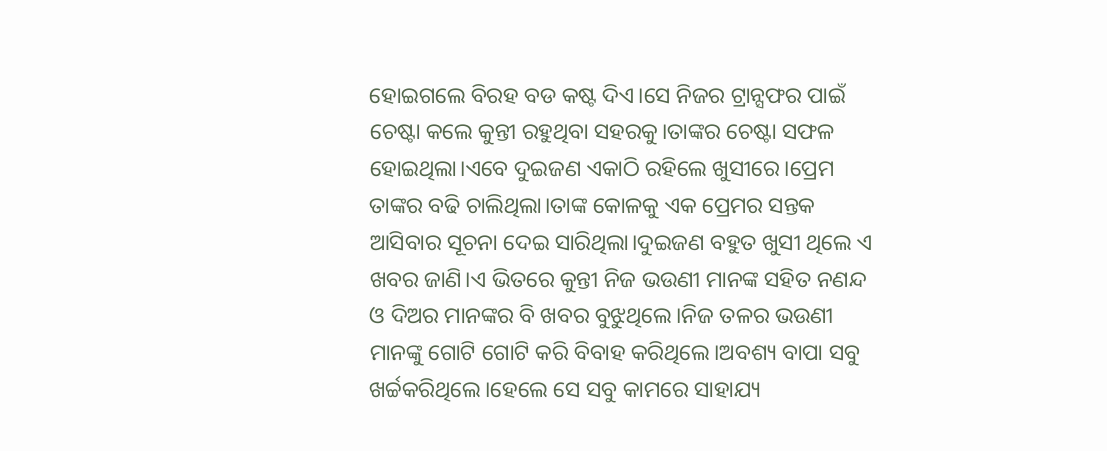ହୋଇଗଲେ ବିରହ ବଡ କଷ୍ଟ ଦିଏ।ସେ ନିଜର ଟ୍ରାନ୍ସଫର ପାଇଁ ଚେଷ୍ଟା କଲେ କୁନ୍ତୀ ରହୁଥିବା ସହରକୁ।ତାଙ୍କର ଚେଷ୍ଟା ସଫଳ ହୋଇଥିଲା।ଏବେ ଦୁଇଜଣ ଏକାଠି ରହିଲେ ଖୁସୀରେ।ପ୍ରେମ ତାଙ୍କର ବଢି ଚାଲିଥିଲା।ତାଙ୍କ କୋଳକୁ ଏକ ପ୍ରେମର ସନ୍ତକ ଆସିବାର ସୂଚନା ଦେଇ ସାରିଥିଲା।ଦୁଇଜଣ ବହୁତ ଖୁସୀ ଥିଲେ ଏ ଖବର ଜାଣି।ଏ ଭିତରେ କୁନ୍ତୀ ନିଜ ଭଉଣୀ ମାନଙ୍କ ସହିତ ନଣନ୍ଦ ଓ ଦିଅର ମାନଙ୍କର ବି ଖବର ବୁଝୁଥିଲେ।ନିଜ ତଳର ଭଉଣୀ ମାନଙ୍କୁ ଗୋଟି ଗୋଟି କରି ବିବାହ କରିଥିଲେ।ଅବଶ୍ୟ ବାପା ସବୁ ଖର୍ଚ୍ଚକରିଥିଲେ।ହେଲେ ସେ ସବୁ କାମରେ ସାହାଯ୍ୟ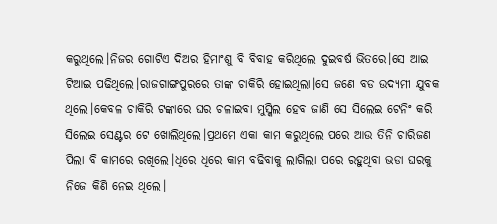କରୁଥିଲେ।ନିଜର ଗୋଟିଏ ଦିଅର ହିମାଂଶୁ ବି ବିବାହ କରିଥିଲେ ଦୁଇବର୍ଷ ଭିତରେ।ସେ ଆଇ ଟିଆଇ ପଢିଥିଲେ।ରାଜଗାଙ୍ଗପୁରରେ ତାଙ୍କ ଚାକିରି ହୋଇଥିଲା।ସେ ଜଣେ ବଡ ଉଦ୍ୟମୀ ଯୁବକ ଥିଲେ।କେବଳ ଚାକିରି ଟଙ୍କାରେ ଘର ଚଳାଇବା ମୁସ୍କିଲ ହେବ ଜାଣି ସେ ସିଲେଇ ଟେନିଂ କରି ସିଲେଇ ସେଣ୍ଟର ଟେ ଖୋଲିଥିଲେ।ପ୍ରଥମେ ଏକା କାମ କରୁଥିଲେ ପରେ ଆଉ ତିନି ଚାରିଜଣ ପିଲା ବି କାମରେ ରଖିଲେ।ଧିରେ ଧିରେ କାମ ବଢିବାକୁ ଲାଗିଲା ପରେ ରହୁଥିବା ଭଡା ଘରକୁ ନିଜେ କିଣି ନେଇ ଥିଲେ।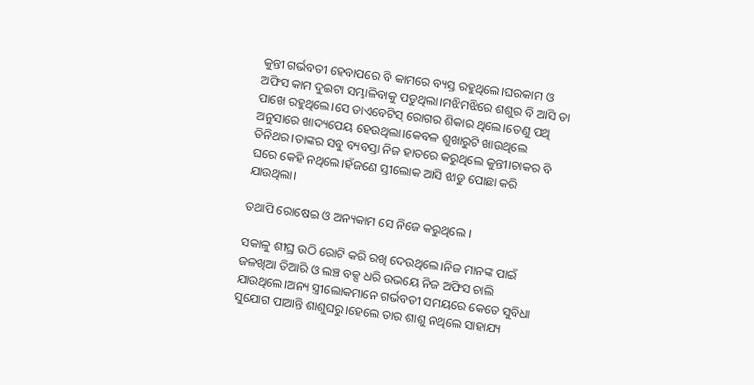କୁନ୍ତୀ ଗର୍ଭବତୀ ହେବାପରେ ବି କାମରେ ବ୍ୟସ୍ତ ରହୁଥିଲେ।ଘରକାମ ଓ ଅଫିସ କାମ ଦୁଇଟା ସମ୍ଭାଳିବାକୁ ପଡୁଥିଲା।ମଝିମଝିରେ ଶଶୁର ବି ଆସି ତା ପାଖେ ରହୁଥିଲେ।ସେ ଡାଏବେଟିସ୍ ରୋଗର ଶିକାର ଥିଲେ।ତେଣୁ ପଥି ଅନୁସାରେ ଖାଦ୍ୟପେୟ ହେଉଥିଲା।କେବଳ ଶୁଖାରୁଟି ଖାଉଥିଲେ ତିନିଥର।ତାଙ୍କର ସବୁ ବ୍ୟବସ୍ତା ନିଜ ହାତରେ କରୁଥିଲେ କୁନ୍ତୀ।ଚାକର ବି ଘରେ କେହି ନଥିଲେ।ହଁଜଣେ ସ୍ତୀଲୋକ ଆସି ଝାଡୁ ପୋଛା କରି ଯାଉଥିଲା।

ତଥାପି ରୋଷେଇ ଓ ଅନ୍ୟକାମ ସେ ନିଜେ କରୁଥିଲେ ।

ସକାଳୁ ଶୀଘ୍ର ଉଠି ରୋଟି କରି ରଖି ଦେଉଥିଲେ।ନିଜ ମାନଙ୍କ ପାଇଁ ଜଳଖିଆ ତିଆରି ଓ ଲଞ୍ଚ ବକ୍ସ ଧରି ଉଭୟେ ନିଜ ଅଫିସ ଚାଲି ଯାଉଥିଲେ।ଅନ୍ୟ ସ୍ତ୍ରୀଲୋକମାନେ ଗର୍ଭବତୀ ସମୟରେ କେତେ ସୁବିଧା ସୁଯୋଗ ପାଆନ୍ତି ଶାଶୁଘରୁ।ହେଲେ ତାର ଶାଶୁ ନଥିଲେ ସାହାଯ୍ୟ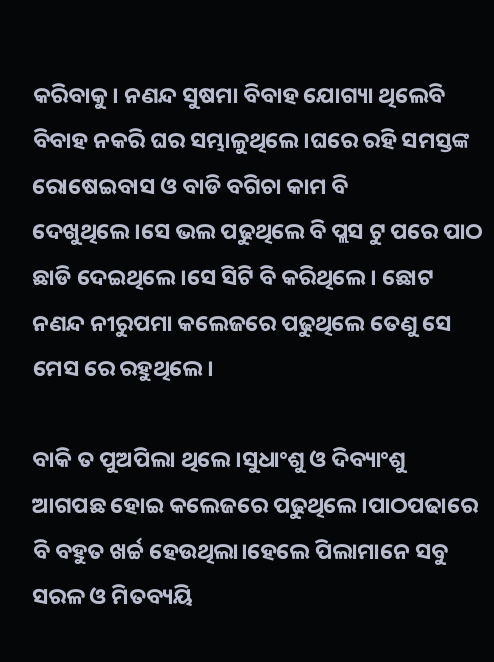କରିବାକୁ। ନଣନ୍ଦ ସୁଷମା ବିବାହ ଯୋଗ୍ୟା ଥିଲେବି ବିବାହ ନକରି ଘର ସମ୍ଭାଳୁଥିଲେ।ଘରେ ରହି ସମସ୍ତଙ୍କ ରୋଷେଇବାସ ଓ ବାଡି ବଗିଚା କାମ ବି ଦେଖୁଥିଲେ।ସେ ଭଲ ପଢୁଥିଲେ ବି ପ୍ଲସ ଟୁ ପରେ ପାଠ ଛାଡି ଦେଇଥିଲେ।ସେ ସିଟି ବି କରିଥିଲେ। ଛୋଟ ନଣନ୍ଦ ନୀରୁପମା କଲେଜରେ ପଢୁଥିଲେ ତେଣୁ ସେ ମେସ ରେ ରହୁଥିଲେ।

ବାକି ତ ପୁଅପିଲା ଥିଲେ।ସୁଧାଂଶୁ ଓ ଦିବ୍ୟାଂଶୁ ଆଗପଛ ହୋଇ କଲେଜରେ ପଢୁଥିଲେ।ପାଠପଢାରେ ବି ବହୁତ ଖର୍ଚ୍ଚ ହେଉଥିଲା।ହେଲେ ପିଲାମାନେ ସବୁ ସରଳ ଓ ମିତବ୍ୟୟି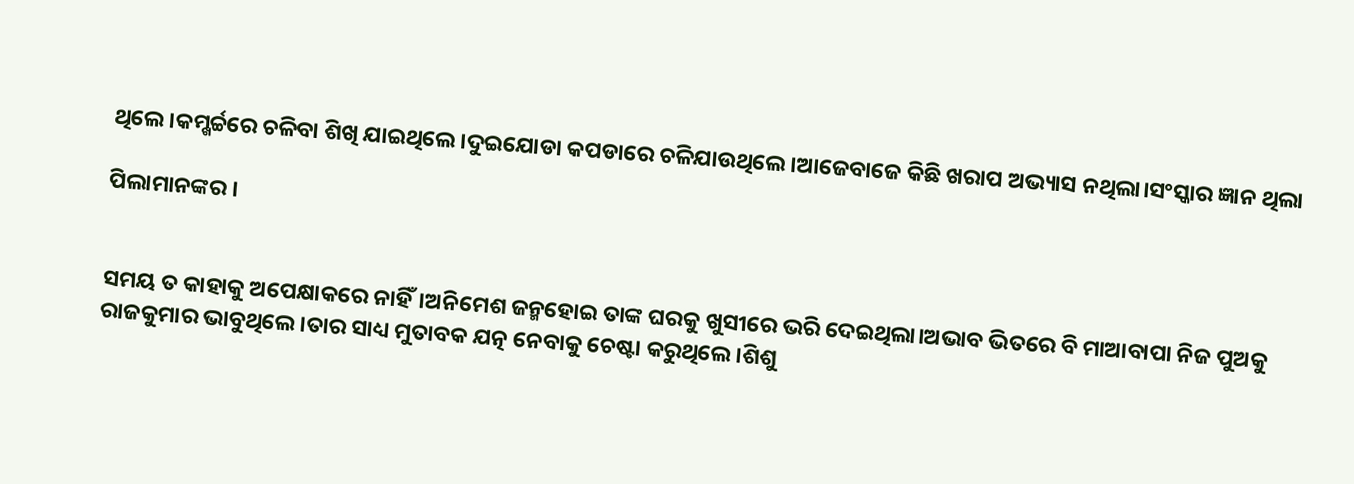ଥିଲେ।କମ୍ଖର୍ଚ୍ଚରେ ଚଳିବା ଶିଖି ଯାଇଥିଲେ।ଦୁଇଯୋଡା କପଡାରେ ଚଳିଯାଉଥିଲେ।ଆଜେବାଜେ କିଛି ଖରାପ ଅଭ୍ୟାସ ନଥିଲା।ସଂସ୍କାର ଜ୍ଞାନ ଥିଲା

ପିଲାମାନଙ୍କର ।


ସମୟ ତ କାହାକୁ ଅପେକ୍ଷାକରେ ନାହିଁ।ଅନିମେଶ ଜନ୍ମହୋଇ ତାଙ୍କ ଘରକୁ ଖୁସୀରେ ଭରି ଦେଇଥିଲା।ଅଭାବ ଭିତରେ ବି ମାଆବାପା ନିଜ ପୁଅକୁ ରାଜକୁମାର ଭାବୁଥିଲେ।ତାର ସାଧ୍ୟ ମୁତାବକ ଯତ୍ନ ନେବାକୁ ଚେଷ୍ଟା କରୁଥିଲେ।ଶିଶୁ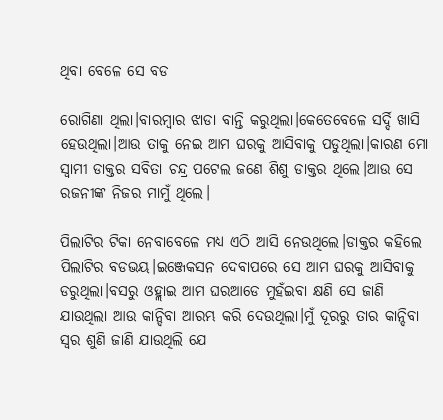ଥିବା ବେଳେ ସେ ବଡ

ରୋଗିଣା ଥିଲା।ବାରମ୍ବାର ଝାଡା ବାନ୍ତି କରୁଥିଲା।କେତେବେଳେ ସର୍ଦ୍ଦି ଖାସି ହେଉଥିଲା।ଆଉ ତାକୁ ନେଇ ଆମ ଘରକୁ ଆସିବାକୁ ପଡୁଥିଲା।କାରଣ ମୋ ସ୍ବାମୀ ଡାକ୍ତର ସବିତା ଚନ୍ଦ୍ର ପଟେଲ ଜଣେ ଶିଶୁ ଡାକ୍ତର ଥିଲେ।ଆଉ ସେ ରଜନୀଙ୍କ ନିଜର ମାମୁଁ ଥିଲେ।

ପିଲାଟିର ଟିକା ନେବାବେଳେ ମଧ୍ୟ ଏଠି ଆସି ନେଉଥିଲେ।ଡାକ୍ତର କହିଲେ ପିଲାଟିର ବଡଭୟ।ଇଞ୍ଜେକସନ ଦେବାପରେ ସେ ଆମ ଘରକୁ ଆସିବାକୁ ଡରୁଥିଲା।ବସରୁ ଓହ୍ଲାଇ ଆମ ଘରଆଡେ ମୁହଁଇବା କ୍ଷଣି ସେ ଜାଣି ଯାଉଥିଲା ଆଉ କାନ୍ଦିବା ଆରମ୍ଭ କରି ଦେଉଥିଲା।ମୁଁ ଦୂରରୁ ତାର କାନ୍ଦିବା ସ୍ବର ଶୁଣି ଜାଣି ଯାଉଥିଲି ଯେ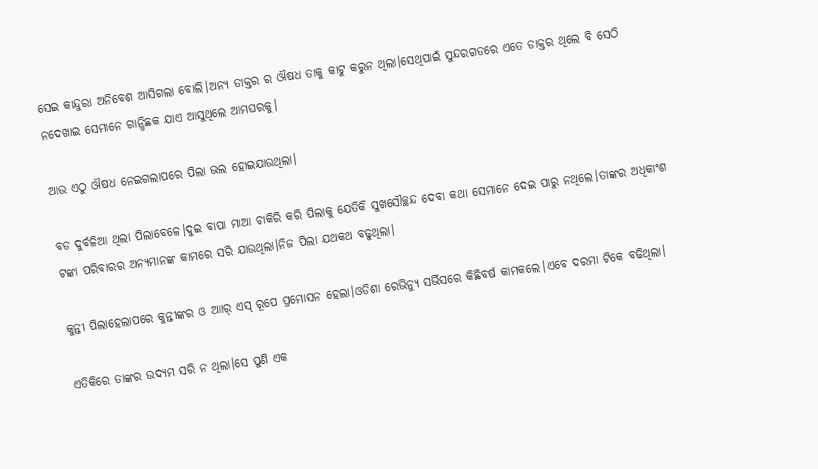ସେଇ କାନ୍ଦୁରା ଅନିବେଶ ଆସିଗଲା ବୋଲି।ଅନ୍ୟ ଡାକ୍ତର ର ଔଷଧ ତାକୁ କାଟୁ କରୁନ ଥିଲା।ସେଥିପାଇଁ ସୁନ୍ଦରଗଡରେ ଏତେ ଡାକ୍ତର ଥିଲେ ବି ସେଠି ନଦେଖାଇ ସେମାନେ ଗାନ୍ଧିଛକ ଯାଏ ଆସୁଥିଲେ ଆମଘରକୁ।

ଆଉ ଏଠୁ ଔଷଧ ନେଇଗଲାପରେ ପିଲା ଭଲ ହୋଇଯାଉଥିଲା।

ବଡ ଦୁର୍ବଳିଆ ଥିଲା ପିଲାବେଳେ।ଦୁଇ ବାପା ମାଆ ଚାକିରି କରି ପିଲାକୁ ଯେତିକି ସୁଖସୌଚ୍ଛନ୍ଦ ଦେବା କଥା ସେମାନେ ଦେଇ ପାରୁ ନଥିଲେ।ତାଙ୍କର ଅଧିକାଂଶ ଟଙ୍କା ପରିବାରର ଅନ୍ୟମାନଙ୍କ କାମରେ ସରି ଯାଉଥିଲା।ନିଜ ପିଲା ଯଥକଥ ବଢୁଥିଲା।

କୁନ୍ତୀ ପିଲାହେଲାପରେ କୁନ୍ତୀଙ୍କର ଓ ଆାର୍ ଏସ୍ ରୂପେ ପ୍ରମୋସନ ହେଲା।ଓଡିଶା ରେଭିନ୍ୟୁ ସର୍ଭିସରେ କିଛିବର୍ଷ କାମକଲେ।ଏବେ ଦରମା ଟିକେ ବଢିଥିଲା।

ଏତିକିରେ ତାଙ୍କର ଉଦ୍ୟମ ସରି ନ ଥିଲା।ସେ ପୁଣି ଏକ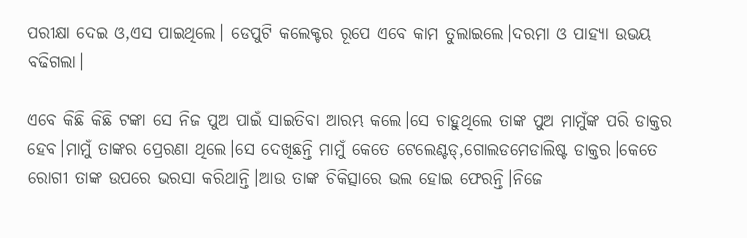ପରୀକ୍ଷା ଦେଇ ଓ,ଏସ ପାଇଥିଲେ। ଡେପୁଟି କଲେକ୍ଟର ରୂପେ ଏବେ କାମ ତୁଲାଇଲେ।ଦରମା ଓ ପାହ୍ୟା ଉଭୟ ବଢିଗଲା।

ଏବେ କିଛି କିଛି ଟଙ୍କା ସେ ନିଜ ପୁଅ ପାଇଁ ସାଇତିବା ଆରମ୍ଭ କଲେ।ସେ ଚାହୁଥିଲେ ତାଙ୍କ ପୁଅ ମାମୁଁଙ୍କ ପରି ଡାକ୍ତର ହେବ।ମାମୁଁ ତାଙ୍କର ପ୍ରେରଣା ଥିଲେ।ସେ ଦେଖିଛନ୍ତି ମାମୁଁ କେତେ ଟେଲେଣ୍ଟଡ୍,ଗୋଲଡମେଡାଲିଷ୍ଟ ଡାକ୍ତର।କେତେ ରୋଗୀ ତାଙ୍କ ଉପରେ ଭରସା କରିଥାନ୍ତି।ଆଉ ତାଙ୍କ ଚିକିତ୍ସାରେ ଭଲ ହୋଇ ଫେରନ୍ତି।ନିଜେ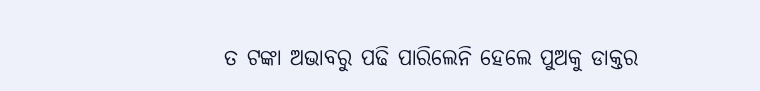ତ ଟଙ୍କା ଅଭାବରୁ ପଢି ପାରିଲେନି ହେଲେ ପୁଅକୁ ଡାକ୍ତର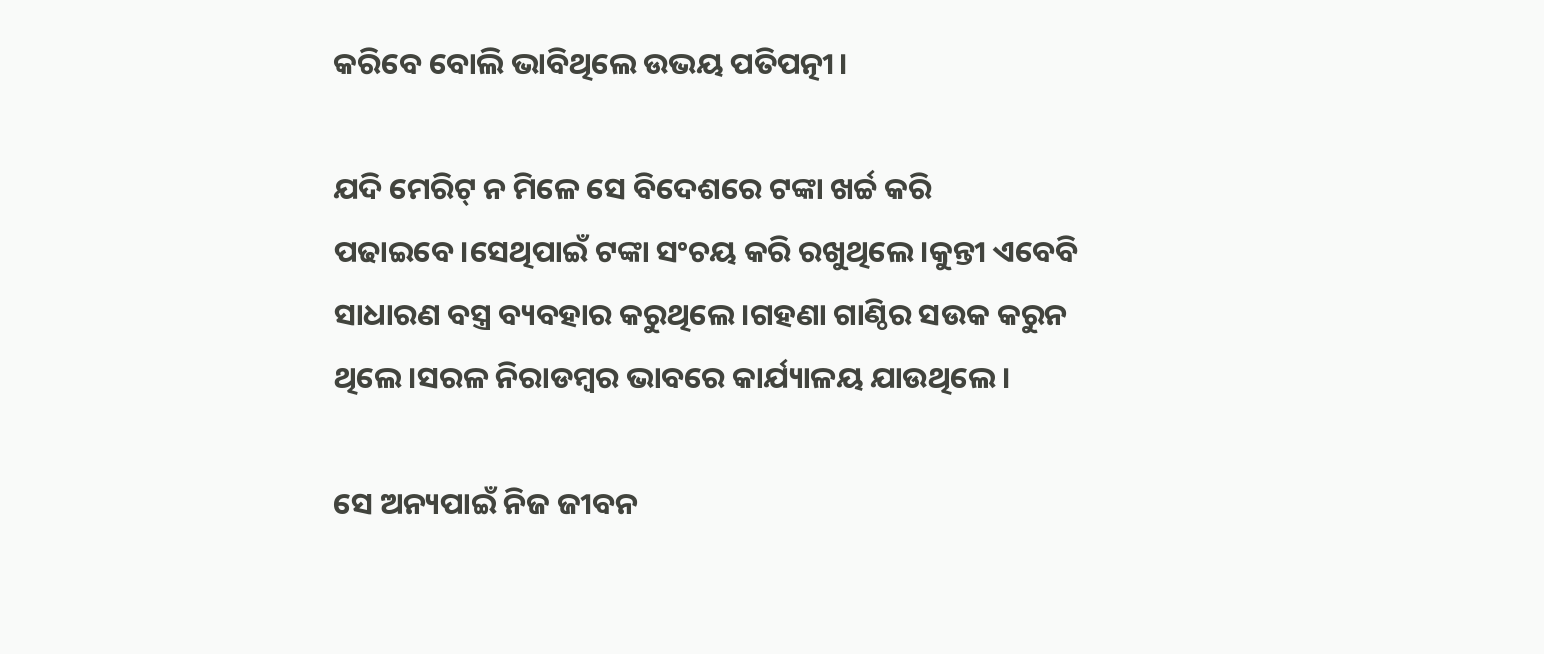କରିବେ ବୋଲି ଭାବିଥିଲେ ଉଭୟ ପତିପତ୍ନୀ।

ଯଦି ମେରିଟ୍ ନ ମିଳେ ସେ ବିଦେଶରେ ଟଙ୍କା ଖର୍ଚ୍ଚ କରି ପଢାଇବେ।ସେଥିପାଇଁ ଟଙ୍କା ସଂଚୟ କରି ରଖୁଥିଲେ।କୁନ୍ତୀ ଏବେବି ସାଧାରଣ ବସ୍ତ୍ର ବ୍ୟବହାର କରୁଥିଲେ।ଗହଣା ଗାଣ୍ଠିର ସଉକ କରୁନ ଥିଲେ।ସରଳ ନିରାଡମ୍ବର ଭାବରେ କାର୍ଯ୍ୟାଳୟ ଯାଉଥିଲେ।

ସେ ଅନ୍ୟପାଇଁ ନିଜ ଜୀବନ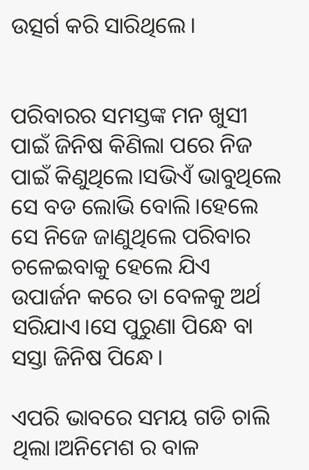ଉତ୍ସର୍ଗ କରି ସାରିଥିଲେ।


ପରିବାରର ସମସ୍ତଙ୍କ ମନ ଖୁସୀ ପାଇଁ ଜିନିଷ କିଣିଲା ପରେ ନିଜ ପାଇଁ କିଣୁଥିଲେ।ସଭିଏଁ ଭାବୁଥିଲେ ସେ ବଡ ଲୋଭି ବୋଲି।ହେଲେ ସେ ନିଜେ ଜାଣୁଥିଲେ ପରିବାର ଚଳେଇବାକୁ ହେଲେ ଯିଏ ଉପାର୍ଜନ କରେ ତା ବେଳକୁ ଅର୍ଥ ସରିଯାଏ।ସେ ପୁରୁଣା ପିନ୍ଧେ ବା ସସ୍ତା ଜିନିଷ ପିନ୍ଧେ।

ଏପରି ଭାବରେ ସମୟ ଗଡି ଚାଲି ଥିଲା।ଅନିମେଶ ର ବାଳ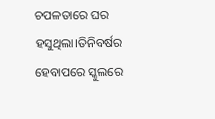ଚପଳତାରେ ଘର ହସୁଥିଲା।ତିନିବର୍ଷର ହେବାପରେ ସ୍କୁଲରେ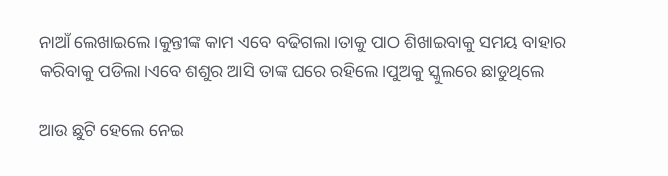ନାଆଁ ଲେଖାଇଲେ।କୁନ୍ତୀଙ୍କ କାମ ଏବେ ବଢିଗଲା।ତାକୁ ପାଠ ଶିଖାଇବାକୁ ସମୟ ବାହାର କରିବାକୁ ପଡିଲା।ଏବେ ଶଶୁର ଆସି ତାଙ୍କ ଘରେ ରହିଲେ।ପୁଅକୁ ସ୍କୁଲରେ ଛାଡୁଥିଲେ

ଆଉ ଛୁଟି ହେଲେ ନେଇ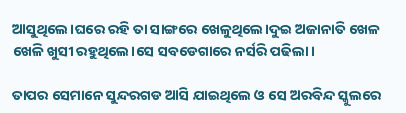ଆସୁଥିଲେ।ଘରେ ରହି ତା ସାଙ୍ଗରେ ଖେଳୁଥିଲେ।ଦୁଇ ଅଜାନାତି ଖେଳ ଖେଳି ଖୁସୀ ରହୁଥିଲେ।ସେ ସବଡେଗାରେ ନର୍ସରି ପଢିଲା।

ତାପର ସେମାନେ ସୁନ୍ଦରଗଡ ଆସି ଯାଇଥିଲେ ଓ ସେ ଅରବିନ୍ଦ ସ୍କୁଲରେ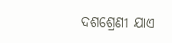ଦଶଶ୍ରେଣୀ ଯାଏ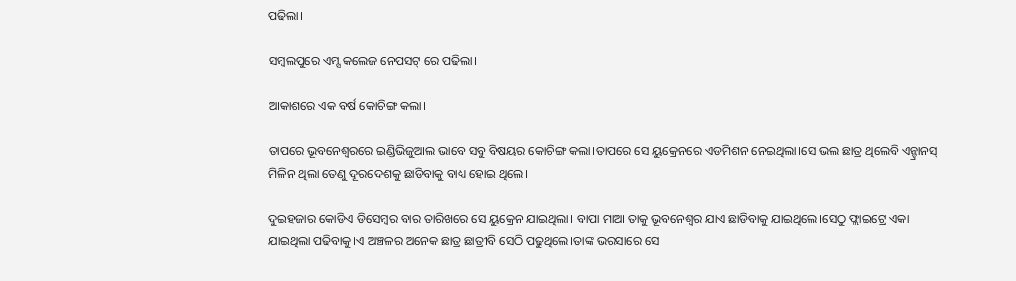ପଢିଲା।

ସମ୍ବଲପୁରେ ଏମ୍ସ କଲେଜ ନେପସଟ୍ ରେ ପଢିଲା।

ଆକାଶରେ ଏକ ବର୍ଷ କୋଚିଙ୍ଗ କଲା।

ତାପରେ ଭୂବନେଶ୍ବରରେ ଇଣ୍ଡିଭିଜୁଆଲ ଭାବେ ସବୁ ବିଷୟର କୋଚିଙ୍ଗ କଲା।ତାପରେ ସେ ୟୁକ୍ରେନରେ ଏଡମିଶନ ନେଇଥିଲା।ସେ ଭଲ ଛାତ୍ର ଥିଲେବି ଏନ୍ଟ୍ରାନସ୍ ମିଳିନ ଥିଲା ତେଣୁ ଦୂରଦେଶକୁ ଛାଡିବାକୁ ବାଧ୍ୟ ହୋଇ ଥିଲେ।

ଦୁଇହଜାର କୋଡିଏ ଡିସେମ୍ବର ବାର ତାରିଖରେ ସେ ୟୁକ୍ରେନ ଯାଇଥିଲା। ବାପା ମାଆ ତାକୁ ଭୂବନେଶ୍ବର ଯାଏ ଛାଡିବାକୁ ଯାଇଥିଲେ।ସେଠୁ ଫ୍ଲାଇଟ୍ରେ ଏକା ଯାଇଥିଲା ପଢିବାକୁ।ଏ ଅଞ୍ଚଳର ଅନେକ ଛାତ୍ର ଛାତ୍ରୀବି ସେଠି ପଢୁଥିଲେ।ତାଙ୍କ ଭରସାରେ ସେ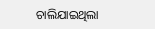ଚାଲିଯାଇଥିଲା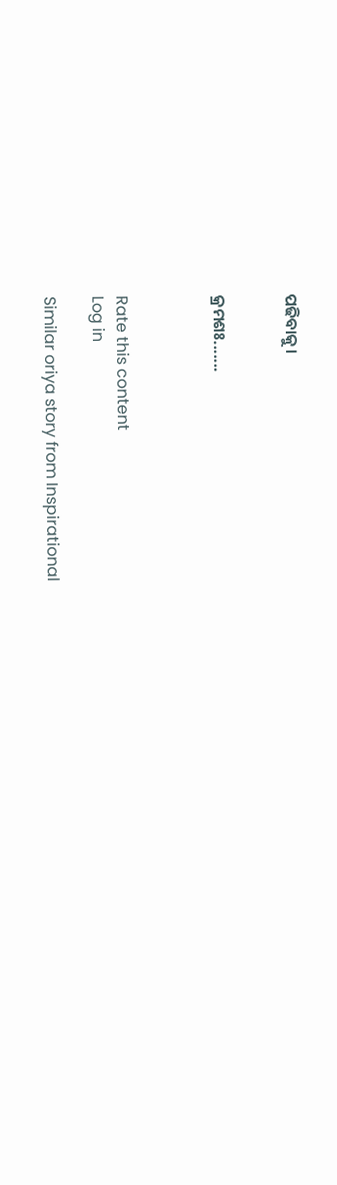ପଢିବାକୁ।


କ୍ରମଶଃ.......



Rate this content
Log in

Similar oriya story from Inspirational